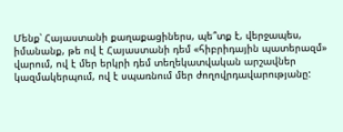Մենք՝ Հայաստանի քաղաքացիներս, պե՞տք է, վերջապես, իմանանք, թե ով է Հայաստանի դեմ «հիբրիդային պատերազմ» վարում, ով է մեր երկրի դեմ տեղեկատվական արշավներ կազմակերպում, ով է սպառնում մեր ժողովրդավարությանը: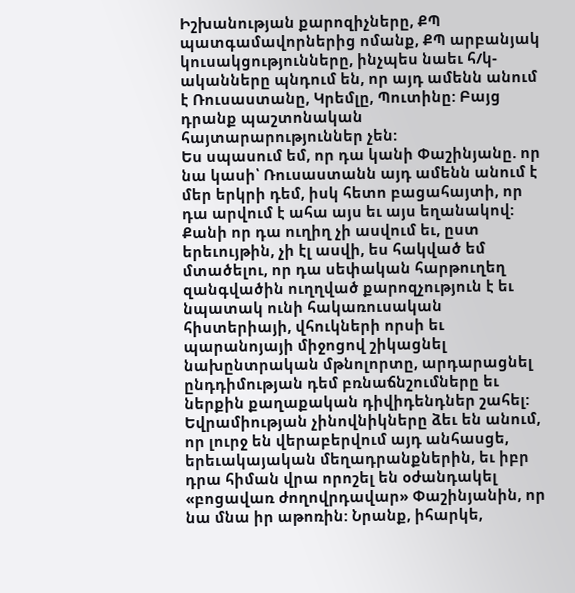Իշխանության քարոզիչները, ՔՊ պատգամավորներից ոմանք, ՔՊ արբանյակ կուսակցությունները, ինչպես նաեւ հ/կ-ականները պնդում են, որ այդ ամենն անում է Ռուսաստանը, Կրեմլը, Պուտինը: Բայց դրանք պաշտոնական հայտարարություններ չեն:
Ես սպասում եմ, որ դա կանի Փաշինյանը. որ նա կասի՝ Ռուսաստանն այդ ամենն անում է մեր երկրի դեմ, իսկ հետո բացահայտի, որ դա արվում է ահա այս եւ այս եղանակով: Քանի որ դա ուղիղ չի ասվում եւ, ըստ երեւույթին, չի էլ ասվի, ես հակված եմ մտածելու, որ դա սեփական հարթուղեղ զանգվածին ուղղված քարոզչություն է եւ նպատակ ունի հակառուսական հիստերիայի, վհուկների որսի եւ պարանոյայի միջոցով շիկացնել նախընտրական մթնոլորտը, արդարացնել ընդդիմության դեմ բռնաճնշումները եւ ներքին քաղաքական դիվիդենդներ շահել:
Եվրամիության չինովնիկները ձեւ են անում, որ լուրջ են վերաբերվում այդ անհասցե, երեւակայական մեղադրանքներին, եւ իբր դրա հիման վրա որոշել են օժանդակել «բոցավառ ժողովրդավար» Փաշինյանին, որ նա մնա իր աթոռին: Նրանք, իհարկե,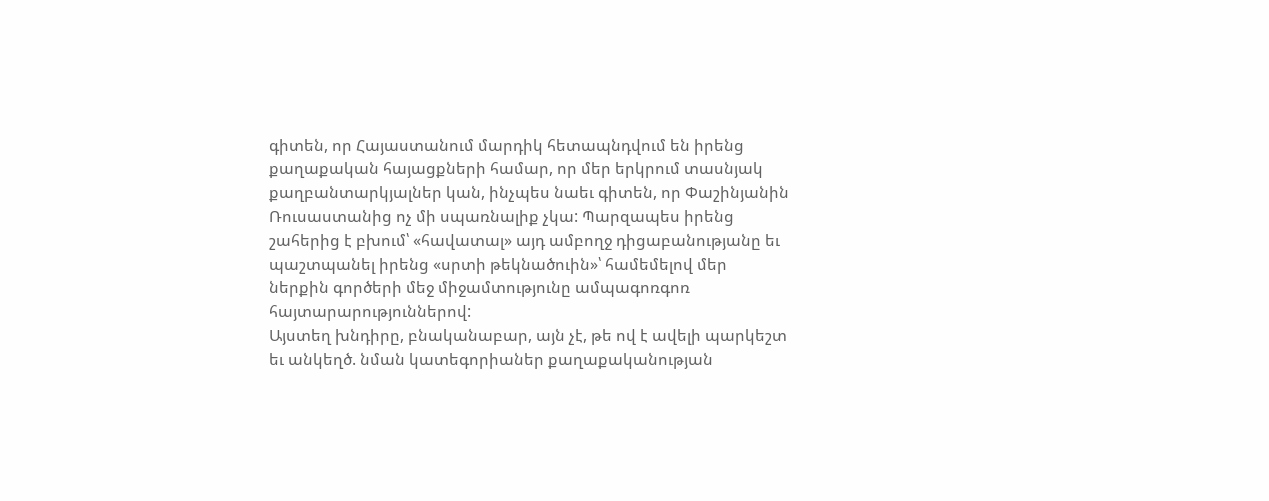գիտեն, որ Հայաստանում մարդիկ հետապնդվում են իրենց քաղաքական հայացքների համար, որ մեր երկրում տասնյակ քաղբանտարկյալներ կան, ինչպես նաեւ գիտեն, որ Փաշինյանին Ռուսաստանից ոչ մի սպառնալիք չկա: Պարզապես իրենց շահերից է բխում՝ «հավատալ» այդ ամբողջ դիցաբանությանը եւ պաշտպանել իրենց «սրտի թեկնածուին»՝ համեմելով մեր ներքին գործերի մեջ միջամտությունը ամպագոռգոռ հայտարարություններով:
Այստեղ խնդիրը, բնականաբար, այն չէ, թե ով է ավելի պարկեշտ եւ անկեղծ. նման կատեգորիաներ քաղաքականության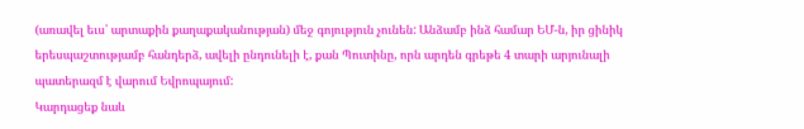(առավել եւս՝ արտաքին քաղաքականության) մեջ գոյություն չունեն: Անձամբ ինձ համար ԵՄ-ն, իր ցինիկ երեսպաշտությամբ հանդերձ, ավելի ընդունելի է, քան Պուտինը, որն արդեն գրեթե 4 տարի արյունալի պատերազմ է վարում Եվրոպայում:
Կարդացեք նաև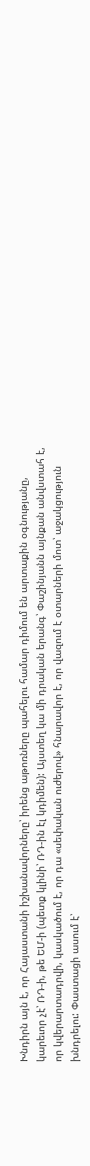Խնդիրն այն է, որ Հայաստանի իշխանավորները՝ իրենց աթոռները պահելու համար դիմում են արտաքին օգնությանը, կարեւոր չէ՝ ՌԴ-ի, թե ԵՄ-ի (պետք կլինի՝ ՌԴ-ին էլ կդիմեն): Այստեղ կա մի դրական երանգ՝ Փաշինյանն այնքան անվստահ է, որ կվերարտադրվի, կասկածում է, որ դա «սեփական ուժերով» հնարավոր է, որ վազում է օտարների մոտ՝ աջակցություն խնդրելու: Փաստացի ասում է՝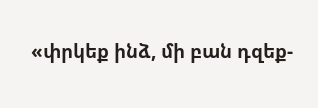«փրկեք ինձ, մի բան դզեք-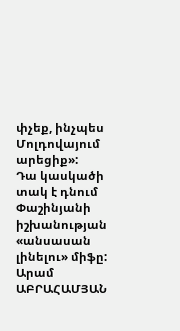փչեք, ինչպես Մոլդովայում արեցիք»:
Դա կասկածի տակ է դնում Փաշինյանի իշխանության «անսասան լինելու» միֆը:
Արամ ԱԲՐԱՀԱՄՅԱՆ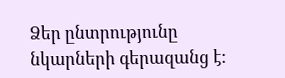Ձեր ընտրությունը նկարների գերազանց է: